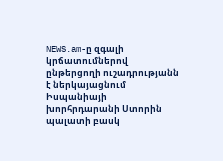NEWS.am-ը զգալի կրճատումներով ընթերցողի ուշադրությանն է ներկայացնում Իսպանիայի խորհրդարանի Ստորին պալատի բասկ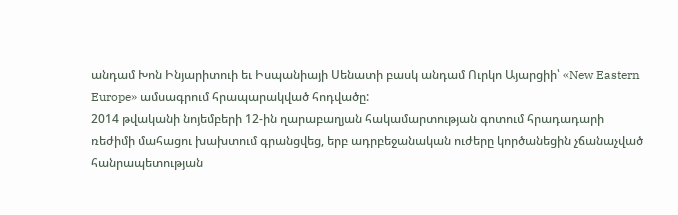անդամ Խոն Ինյարիտուի եւ Իսպանիայի Սենատի բասկ անդամ Ուրկո Այարցիի՝ «New Eastern Europe» ամսագրում հրապարակված հոդվածը:
2014 թվականի նոյեմբերի 12-ին ղարաբաղյան հակամարտության գոտում հրադադարի ռեժիմի մահացու խախտում գրանցվեց, երբ ադրբեջանական ուժերը կործանեցին չճանաչված հանրապետության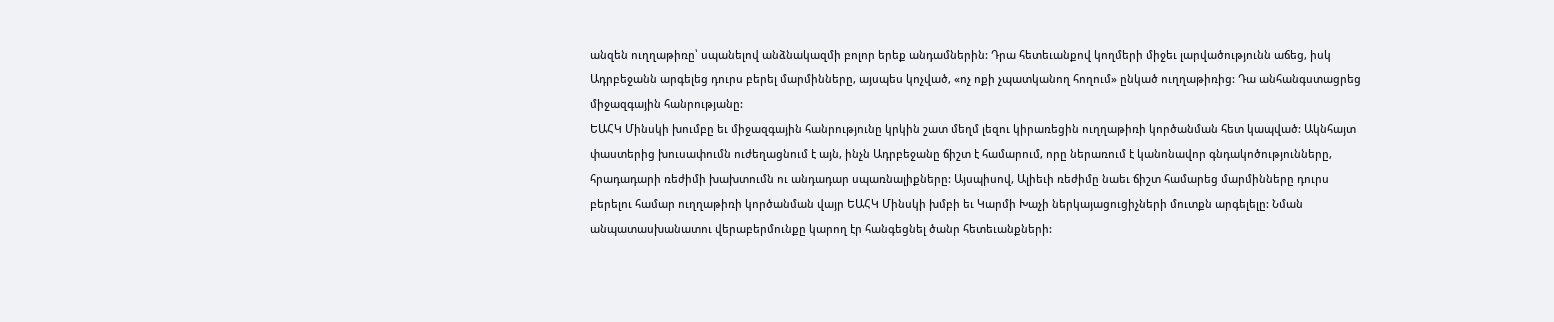անզեն ուղղաթիռը՝ սպանելով անձնակազմի բոլոր երեք անդամներին: Դրա հետեւանքով կողմերի միջեւ լարվածությունն աճեց, իսկ Ադրբեջանն արգելեց դուրս բերել մարմինները, այսպես կոչված, «ոչ ոքի չպատկանող հողում» ընկած ուղղաթիռից: Դա անհանգստացրեց միջազգային հանրությանը:
ԵԱՀԿ Մինսկի խումբը եւ միջազգային հանրությունը կրկին շատ մեղմ լեզու կիրառեցին ուղղաթիռի կործանման հետ կապված: Ակնհայտ փաստերից խուսափումն ուժեղացնում է այն, ինչն Ադրբեջանը ճիշտ է համարում, որը ներառում է կանոնավոր գնդակոծությունները, հրադադարի ռեժիմի խախտումն ու անդադար սպառնալիքները: Այսպիսով, Ալիեւի ռեժիմը նաեւ ճիշտ համարեց մարմինները դուրս բերելու համար ուղղաթիռի կործանման վայր ԵԱՀԿ Մինսկի խմբի եւ Կարմի Խաչի ներկայացուցիչների մուտքն արգելելը: Նման անպատասխանատու վերաբերմունքը կարող էր հանգեցնել ծանր հետեւանքների: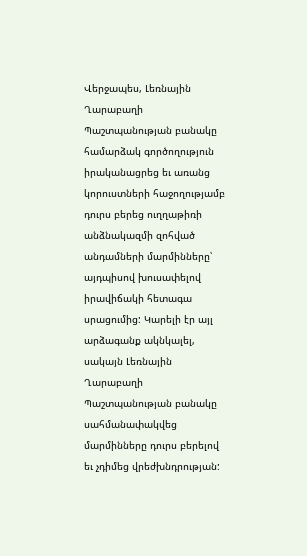Վերջապես, Լեռնային Ղարաբաղի Պաշտպանության բանակը համարձակ գործողություն իրականացրեց եւ առանց կորուստների հաջողությամբ դուրս բերեց ուղղաթիռի անձնակազմի զոհված անդամների մարմինները՝ այդպիսով խուսափելով իրավիճակի հետագա սրացումից: Կարելի էր այլ արձագանք ակնկալել, սակայն Լեռնային Ղարաբաղի Պաշտպանության բանակը սահմանափակվեց մարմինները դուրս բերելով եւ չդիմեց վրեժխնդրության: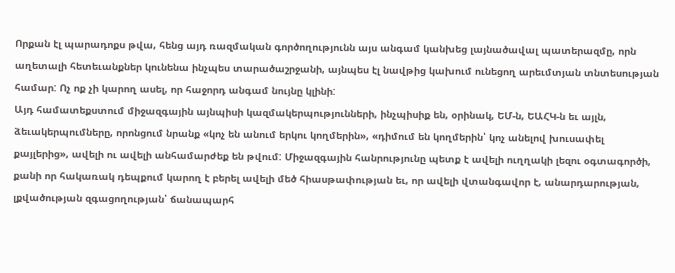Որքան էլ պարադոքս թվա, հենց այդ ռազմական գործողությունն այս անգամ կանխեց լայնածավալ պատերազմը, որն աղետալի հետեւանքներ կունենա ինչպես տարածաշրջանի, այնպես էլ նավթից կախում ունեցող արեւմտյան տնտեսության համար: Ոչ ոք չի կարող ասել, որ հաջորդ անգամ նույնը կլինի:
Այդ համատեքստում միջազգային այնպիսի կազմակերպությունների, ինչպիսիք են, օրինակ, ԵՄ-ն, ԵԱՀԿ-ն եւ այլն, ձեւակերպումները, որոնցում նրանք «կոչ են անում երկու կողմերին», «դիմում են կողմերին՝ կոչ անելով խուսափել քայլերից», ավելի ու ավելի անհամարժեք են թվում: Միջազգային հանրությունը պետք է ավելի ուղղակի լեզու օգտագործի, քանի որ հակառակ դեպքում կարող է բերել ավելի մեծ հիասթափության եւ, որ ավելի վտանգավոր է, անարդարության, լքվածության զգացողության՝ ճանապարհ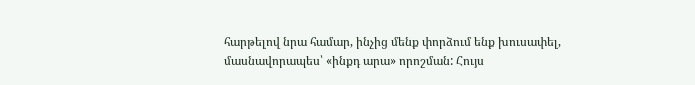հարթելով նրա համար, ինչից մենք փորձում ենք խուսափել, մասնավորապես՝ «ինքդ արա» որոշման: Հույս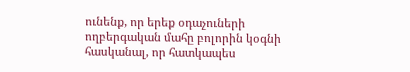ունենք, որ երեք օդաչուների ողբերգական մահը բոլորին կօգնի հասկանալ, որ հատկապես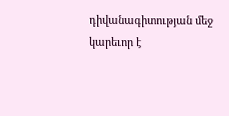դիվանագիտության մեջ կարեւոր է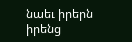նաեւ իրերն իրենց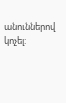անուններով կոչել: